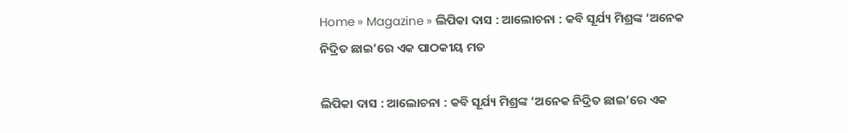Home » Magazine » ଲିପିକା ଦାସ : ଆଲୋଚନା : କବି ସୂର୍ଯ୍ୟ ମିଶ୍ରଙ୍କ ‘ଅନେକ ନିଦ୍ରିତ ଛାଇ’ରେ ଏକ ପାଠକୀୟ ମତ

ଲିପିକା ଦାସ : ଆଲୋଚନା : କବି ସୂର୍ଯ୍ୟ ମିଶ୍ରଙ୍କ ‘ଅନେକ ନିଦ୍ରିତ ଛାଇ’ରେ ଏକ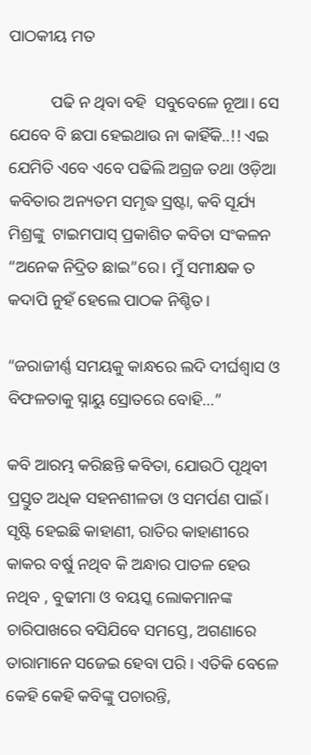ପାଠକୀୟ ମତ

          ପଢି‌ ନ ଥିବା ବହି  ସବୁବେଳେ ନୂଆ। ସେ ଯେବେ ବି ଛପା ହେଇଥାଉ ନା କାହିଁକି..!! ଏଇ ଯେମିତି ଏବେ ଏବେ ପଢିଲି ଅଗ୍ରଜ ତଥା ଓଡ଼ିଆ କବିତାର ଅନ୍ୟତମ ସମୃଦ୍ଧ ସ୍ରଷ୍ଟା, କବି ସୂର୍ଯ୍ୟ ମିଶ୍ରଙ୍କୁ  ଟାଇମପାସ୍ ପ୍ରକାଶିତ କବିତା ସଂକଳନ “ଅନେକ ନିଦ୍ରିତ ଛାଇ”ରେ। ମୁଁ ସମୀକ୍ଷକ ତ  କଦାପି ନୁହଁ ହେଲେ ପାଠକ ନିଶ୍ଚିତ।

“ଜରାଜୀର୍ଣ୍ଣ ସମୟକୁ କାନ୍ଧରେ ଲଦି ଦୀର୍ଘଶ୍ୱାସ ଓ ବିଫଳତାକୁ ସ୍ନାୟୁ ସ୍ରୋତରେ ବୋହି…”

କବି ଆରମ୍ଭ କରିଛନ୍ତି କବିତା, ଯୋଉଠି ପୃଥିବୀ ପ୍ରସ୍ତୁତ ଅଧିକ ସହନଶୀଳତା ଓ ସମର୍ପଣ ପାଇଁ। ସୃଷ୍ଟି ହେଇଛି କାହାଣୀ, ରାତିର କାହାଣୀରେ କାକର ବର୍ଷୁ ନଥିବ କି ଅନ୍ଧାର ପାତଳ ହେଉ ନଥିବ , ବୁଢୀମା ଓ ବୟସ୍କ ଲୋକମାନଙ୍କ ଚାରିପାଖରେ ବସିଯିବେ ସମସ୍ତେ, ଅଗଣାରେ ତାରାମାନେ ସଜେଇ ହେବା ପରି । ଏତିକି ବେଳେ କେହି କେହି କବିଙ୍କୁ ପଚାରନ୍ତି,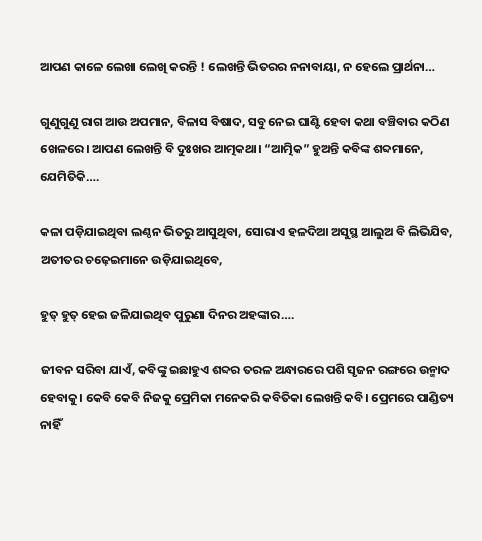ଆପଣ କାଳେ ଲେଖା ଲେଖି କରନ୍ତି ! ଲେଖନ୍ତି ଭିତରର ନନାବାୟା, ନ ହେଲେ ପ୍ରାର୍ଥନା…

ଗୁଣୁଗୁଣୁ ରାଗ ଆଉ ଅପମାନ, ବିଳାସ ବିଷାଦ, ସବୁ ନେଇ ଘାଣ୍ଟି ହେବା କଥା ବଞ୍ଚିବାର କଠିଣ ଖେଳରେ। ଆପଣ ଲେଖନ୍ତି ବି ଦୁଃଖର ଆତ୍ମକଥା। “ଆତ୍ମିକ” ହୁଅନ୍ତି କବିଙ୍କ ଶବ୍ଦମାନେ, ଯେମିତିକି….

କଳା ପଡ଼ିଯାଇଥିବା ଲଣ୍ଠନ ଭିତରୁ ଆସୁଥିବା, ସୋରାଏ ହଳଦିଆ ଅସୁସ୍ଥ ଆଲୁଅ ବି ଲିଭିଯିବ, ଅତୀତର ଚଢ଼େଇମାନେ ଉଡ଼ିଯାଇଥିବେ,

ହୁତ୍ ହୁତ୍ ହେଇ ଜଳିଯାଇଥିବ ପୁରୁଣା ଦିନର ଅହଙ୍କାର….

ଜୀବନ ସରିବା ଯାଏଁ, କବିଙ୍କୁ ଇଛାହୁଏ ଶବ୍ଦର ତରଳ ଅନ୍ଧାରରେ ପଶି ସୃଜନ ରଙ୍ଗରେ ଉନ୍ମାଦ ହେବାକୁ। କେବି କେବି ନିଜକୁ ପ୍ରେମିକା ମନେକରି କବିତିକା ଲେଖନ୍ତି କବି। ପ୍ରେମରେ ପାଣ୍ଡିତ୍ୟ ନାହିଁ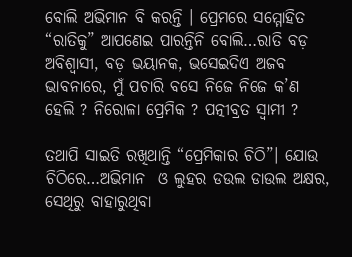ବୋଲି ଅଭିମାନ ବି କରନ୍ତି । ପ୍ରେମରେ ସମ୍ମୋହିତ “ରାତିକୁ” ଆପଣେଇ ପାରନ୍ତିନି ବୋଲି…ରାତି ବଡ଼ ଅବିଶ୍ବାସୀ, ବଡ଼ ଭୟାନକ, ଭସେଇଦିଏ ଅଜବ ଭାବନାରେ, ମୁଁ ପଚାରି ବସେ ନିଜେ ନିଜେ କ’ଣ ହେଲି ? ନିରୋଳା ପ୍ରେମିକ ? ପତ୍ନୀବ୍ରତ ସ୍ବାମୀ ?

ତଥାପି ସାଇତି ରଖିଥାନ୍ତି “ପ୍ରେମିକାର ଚିଠି”। ଯୋଉ ଚିଠିରେ…ଅଭିମାନ  ଓ ଲୁହର ଡଉଲ ଡାଉଲ ଅକ୍ଷର, ସେଥିରୁ ବାହାରୁଥିବା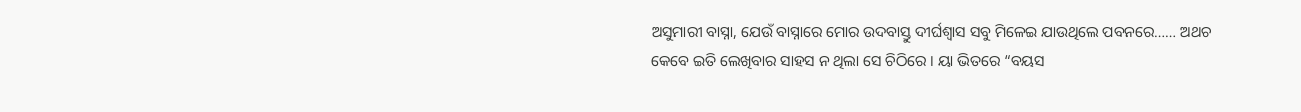ଅସୁମାରୀ ବାସ୍ନା, ଯେଉଁ ବାସ୍ନାରେ ମୋର ଉଦବାସ୍ତୁ ଦୀର୍ଘଶ୍ୱାସ ସବୁ ମିଳେଇ ଯାଉଥିଲେ ପବନରେ…… ଅଥଚ କେବେ ଇତି ଲେଖିବାର ସାହସ ନ ଥିଲା ସେ ଚିଠିରେ । ୟା ଭିତରେ “ବୟସ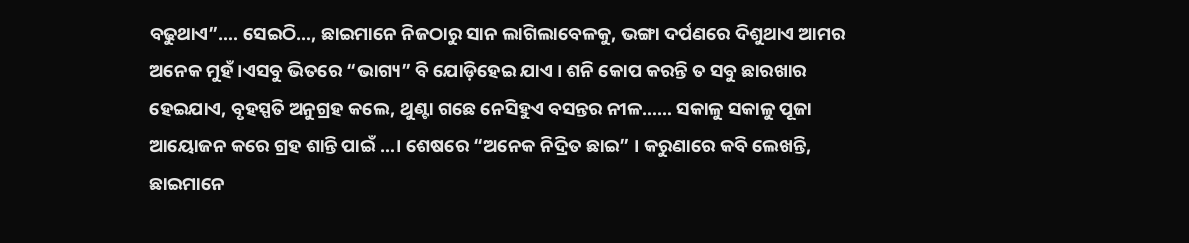ବଢୁଥାଏ”…. ସେଇଠି…, ଛାଇମାନେ ନିଜଠାରୁ ସାନ ଲାଗିଲାବେଳକୁ, ଭଙ୍ଗା ଦର୍ପଣରେ ଦିଶୁଥାଏ ଆମର ଅନେକ ମୁହଁ।ଏସବୁ ଭିତରେ “ଭାଗ୍ୟ” ବି ଯୋଡ଼ିହେଇ ଯାଏ । ଶନି କୋପ କରନ୍ତି ତ ସବୁ ଛାରଖାର ହେଇଯାଏ, ବୃହସ୍ପତି ଅନୁଗ୍ରହ କଲେ, ଥୁଣ୍ଟା ଗଛେ ନେସିହୁଏ ବସନ୍ତର ନୀଳ…… ସକାଳୁ ସକାଳୁ ପୂଜା ଆୟୋଜନ କରେ ଗ୍ରହ ଶାନ୍ତି ପାଇଁ …। ଶେଷରେ “ଅନେକ ନିଦ୍ରିତ ଛାଇ” । କରୁଣାରେ କବି ଲେଖନ୍ତି, ଛାଇମାନେ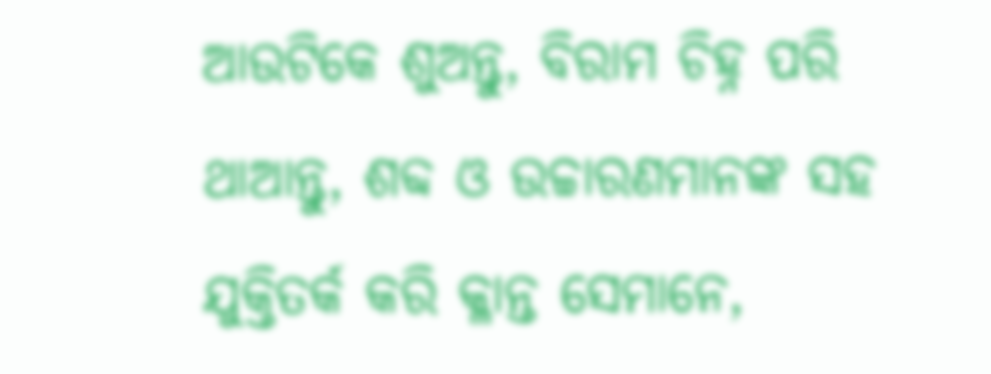ଆଉଟିକେ ଶୁଅନ୍ତୁ, ବିରାମ ଚିହ୍ନ ପରି ଥାଆନ୍ତୁ, ଶବ୍ଦ ଓ ଉଚ୍ଚାରଣମାନଙ୍କ ସହ ଯୁକ୍ତିତର୍କ କରି କ୍ଳାନ୍ତ ସେମାନେ,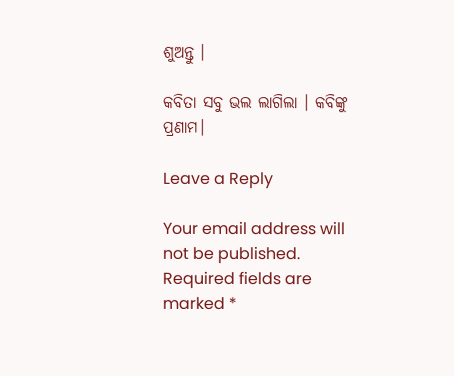ଶୁଅନ୍ତୁ ।

କବିତା ସବୁ ଭଲ ଲାଗିଲା । କବିଙ୍କୁ ପ୍ରଣାମ।

Leave a Reply

Your email address will not be published. Required fields are marked *